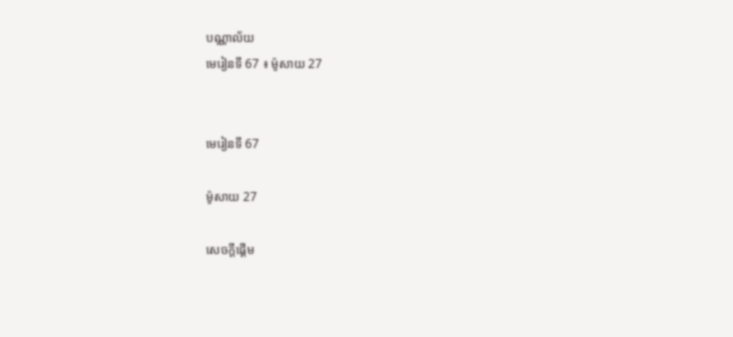បណ្ណាល័យ
មេរៀនទី 67 ៖ ម៉ូសាយ 27


មេរៀនទី 67

ម៉ូសាយ 27

សេចក្តីផ្ដើម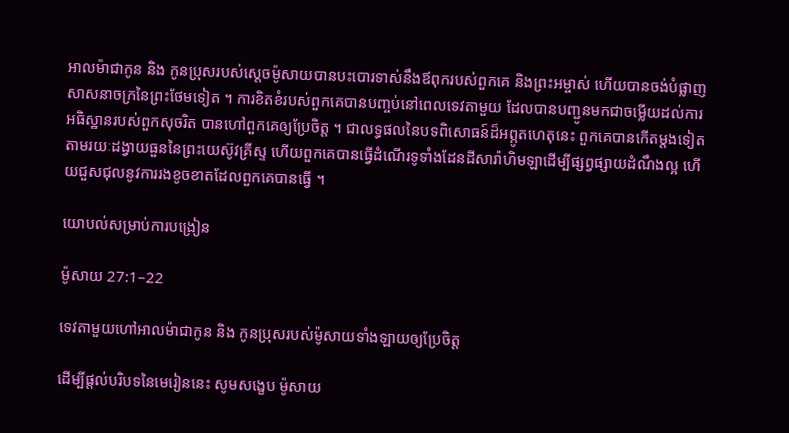អាលម៉ាជាកូន និង កូនប្រុសរបស់ស្ដេចម៉ូសាយបានបះបោរទាស់នឹងឪពុករបស់ពួកគេ និងព្រះអម្ចាស់ ហើយបានចង់បំផ្លាញសាសនាចក្រនៃព្រះថែមទៀត ។ ការខិតខំរបស់ពួកគេបានបញ្ចប់នៅពេលទេវតាមួយ ដែលបានបញ្ជូនមកជាចម្លើយដល់ការអធិស្ឋានរបស់ពួកសុចរិត បានហៅពួកគេឲ្យប្រែចិត្ត ។ ជាលទ្ធផលនៃបទពិសោធន៍ដ៏អព្ភូតហេតុនេះ ពួកគេបានកើតម្ដងទៀតតាមរយៈដង្វាយធួននៃព្រះយេស៊ូវគ្រីស្ទ ហើយពួកគេបានធ្វើដំណើរទូទាំងដែនដីសារ៉ាហិមឡាដើម្បីផ្សព្វផ្សាយដំណឹងល្អ ហើយជួសជុលនូវការរងខូចខាតដែលពួកគេបានធ្វើ ។

យោបល់សម្រាប់ការបង្រៀន

ម៉ូសាយ 27:1–22

ទេវតាមួយហៅអាលម៉ាជាកូន និង កូនប្រុសរបស់ម៉ូសាយទាំងឡាយឲ្យប្រែចិត្ត

ដើម្បីផ្ដល់បរិបទនៃមេរៀននេះ សូមសង្ខេប ម៉ូសាយ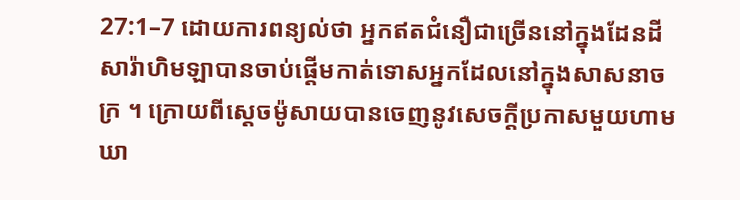27:1–7 ដោយការពន្យល់ថា អ្នកឥតជំនឿជាច្រើននៅក្នុងដែនដីសារ៉ាហិមឡាបានចាប់ផ្ដើមកាត់ទោសអ្នកដែលនៅក្នុងសាសនាចក្រ ។ ក្រោយពីស្ដេចម៉ូសាយបានចេញនូវសេចក្ដីប្រកាសមួយហាមឃា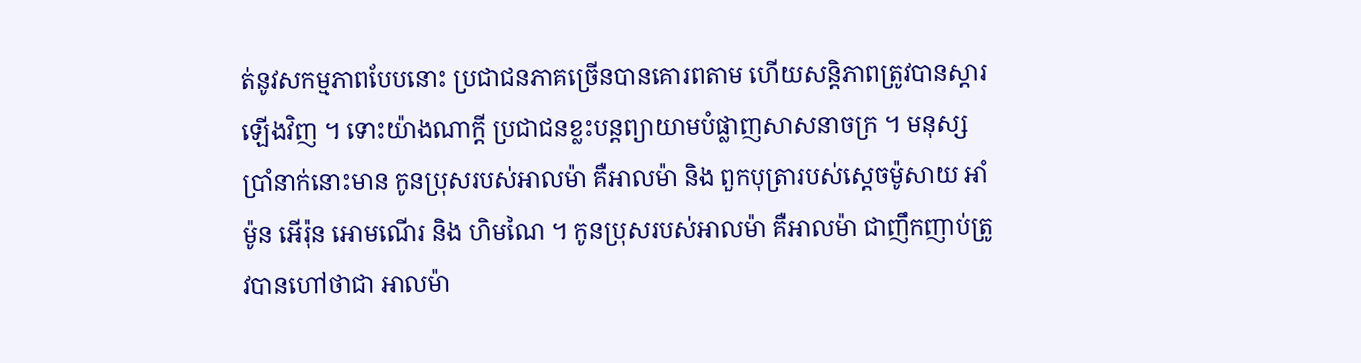ត់នូវសកម្មភាពបែបនោះ ប្រជាជនភាគច្រើនបានគោរពតាម ហើយសន្ដិភាពត្រូវបានស្ដារឡើងវិញ ។ ទោះយ៉ាងណាក្ដី ប្រជាជនខ្លះបន្ដព្យាយាមបំផ្លាញសាសនាចក្រ ។ មនុស្សប្រាំនាក់នោះមាន កូនប្រុសរបស់អាលម៉ា គឺអាលម៉ា និង ពួកបុត្រារបស់ស្ដេចម៉ូសាយ អាំម៉ូន អើរ៉ុន អោមណើរ និង ហិមណៃ ។ កូនប្រុសរបស់អាលម៉ា គឺអាលម៉ា ជាញឹកញាប់ត្រូវបានហៅថាជា អាលម៉ា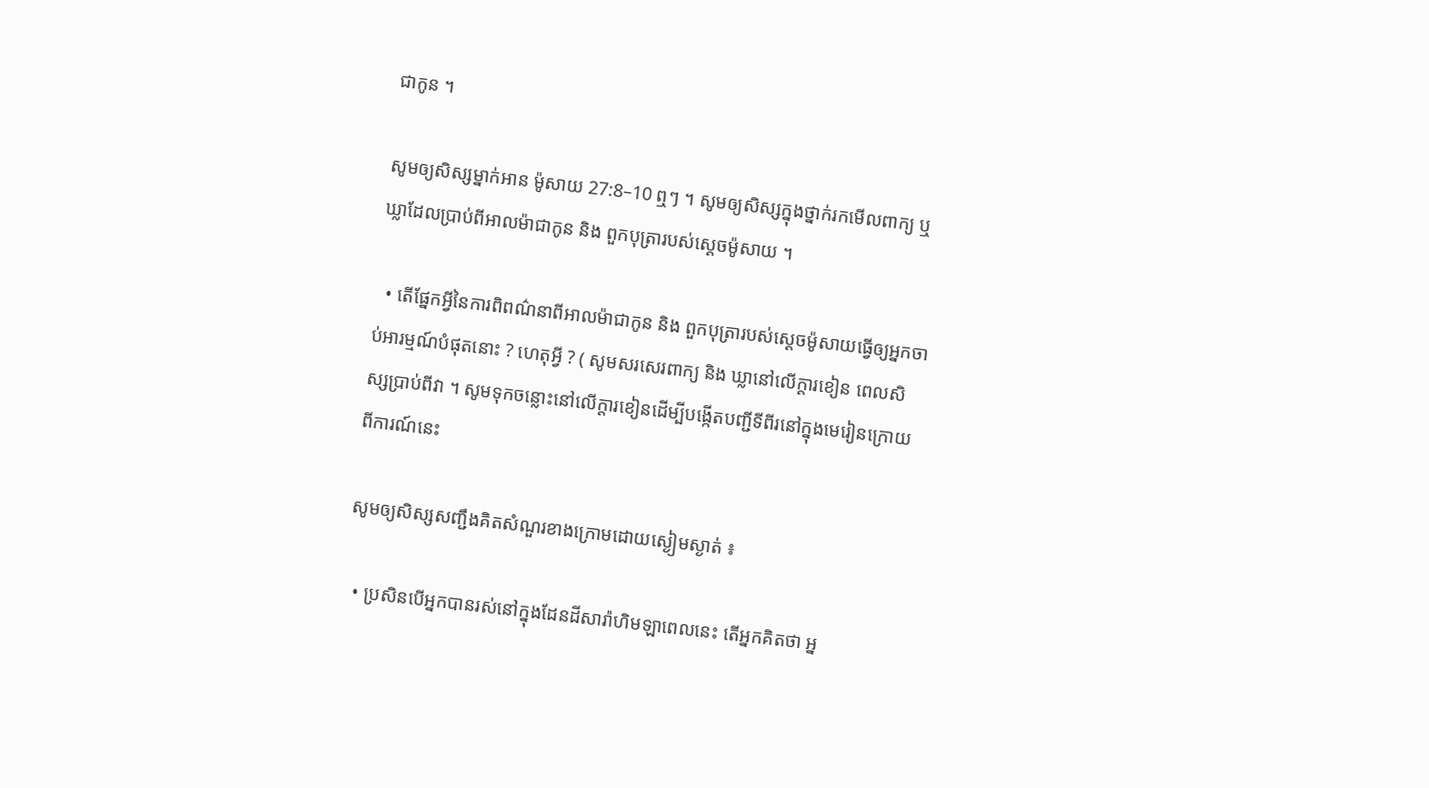ជាកូន ។

សូមឲ្យសិស្សម្នាក់អាន ម៉ូសាយ 27:8–10 ឮៗ ។ សូមឲ្យសិស្សក្នុងថ្នាក់រកមើលពាក្យ ឬ ឃ្លាដែលប្រាប់ពីអាលម៉ាជាកូន និង ពួកបុត្រារបស់ស្ដេចម៉ូសាយ ។

  • តើផ្នែកអ្វីនៃការពិពណ៌នាពីអាលម៉ាជាកូន និង ពួកបុត្រារបស់ស្ដេចម៉ូសាយធ្វើឲ្យអ្នកចាប់អារម្មណ៍បំផុតនោះ ? ហេតុអ្វី ? ( សូមសរសេរពាក្យ និង ឃ្លានៅលើក្ដារខៀន ពេលសិស្សប្រាប់ពីវា ។ សូមទុកចន្លោះនៅលើក្ដារខៀនដើម្បីបង្កើតបញ្ជីទីពីរនៅក្នុងមេរៀនក្រោយពីការណ៍នេះ

សូមឲ្យសិស្សសញ្ជឹងគិតសំណួរខាងក្រោមដោយស្ងៀមស្ងាត់ ៖

  • ប្រសិនបើអ្នកបានរស់នៅក្នុងដែនដីសារ៉ាហិមឡាពេលនេះ តើអ្នកគិតថា អ្ន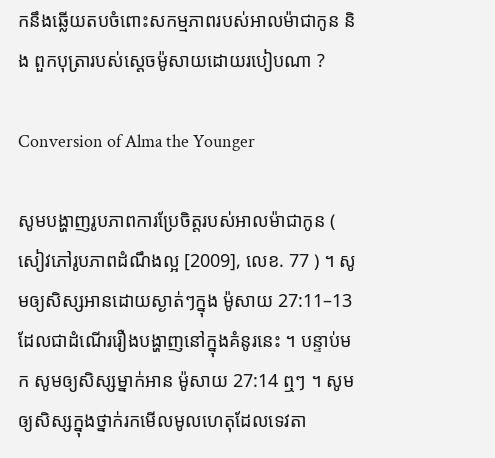កនឹងឆ្លើយតបចំពោះសកម្មភាពរបស់អាលម៉ាជាកូន និង ពួកបុត្រារបស់ស្ដេចម៉ូសាយដោយរបៀបណា ?

Conversion of Alma the Younger

សូមបង្ហាញរូបភាពការប្រែចិត្តរបស់អាលម៉ាជាកូន ( សៀវភៅរូបភាពដំណឹងល្អ [2009], លេខ. 77 ) ។ សូមឲ្យសិស្សអានដោយស្ងាត់ៗក្នុង ម៉ូសាយ 27:11–13 ដែលជាដំណើររឿងបង្ហាញនៅក្នុងគំនូរនេះ ។ បន្ទាប់មក សូមឲ្យសិស្សម្នាក់អាន ម៉ូសាយ 27:14 ឮៗ ។ សូមឲ្យសិស្សក្នុងថ្នាក់រកមើលមូលហេតុដែលទេវតា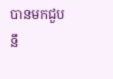បានមកជួបនឹ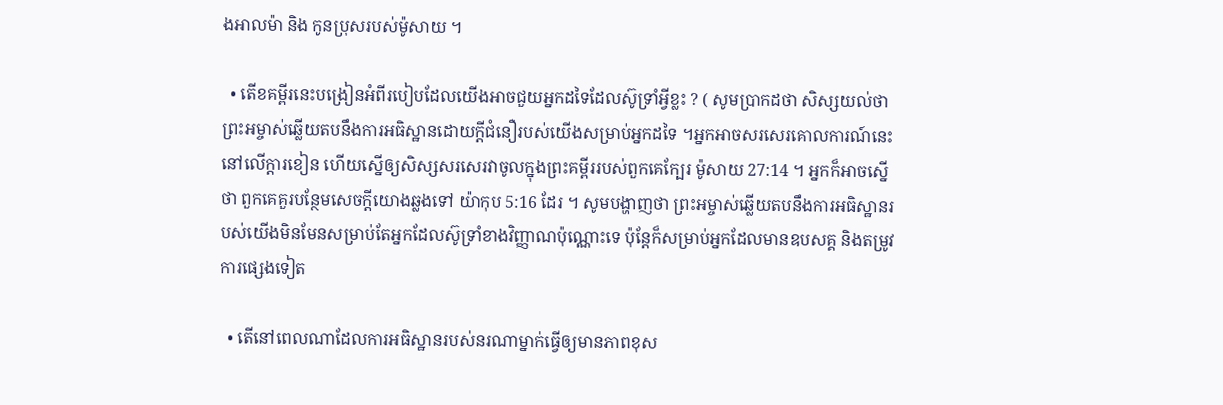ងអាលម៉ា និង កូនប្រុសរបស់ម៉ូសាយ ។

  • តើខគម្ពីរនេះបង្រៀនអំពីរបៀបដែលយើងអាចជួយអ្នកដទៃដែលស៊ូទ្រាំអ្វីខ្លះ ? ( សូមប្រាកដថា សិស្សយល់ថា ព្រះអម្ចាស់ឆ្លើយតបនឹងការអធិស្ឋានដោយក្ដីជំនឿរបស់យើងសម្រាប់អ្នកដទៃ ។អ្នកអាចសរសេរគោលការណ៍នេះនៅលើក្ដារខៀន ហើយស្នើឲ្យសិស្សសរសេរវាចូលក្នុងព្រះគម្ពីររបស់ពួកគេក្បែរ ម៉ូសាយ 27:14 ។ អ្នកក៏អាចស្នើថា ពួកគេគួរបន្ថែមសេចក្ដីយោងឆ្លងទៅ យ៉ាកុប 5:16 ដែរ ។ សូមបង្ហាញថា ព្រះអម្ចាស់ឆ្លើយតបនឹងការអធិស្ឋានរបស់យើងមិនមែនសម្រាប់តែអ្នកដែលស៊ូទ្រាំខាងវិញ្ញាណប៉ុណ្ណោះទេ ប៉ុន្ដែក៏សម្រាប់អ្នកដែលមានឧបសគ្គ និងតម្រូវការផ្សេងទៀត

  • តើនៅពេលណាដែលការអធិស្ឋានរបស់នរណាម្នាក់ធ្វើឲ្យមានភាពខុស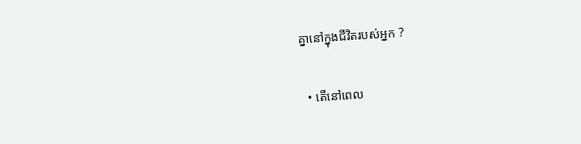គ្នានៅក្នុងជីវិតរបស់អ្នក ?

  • តើនៅពេល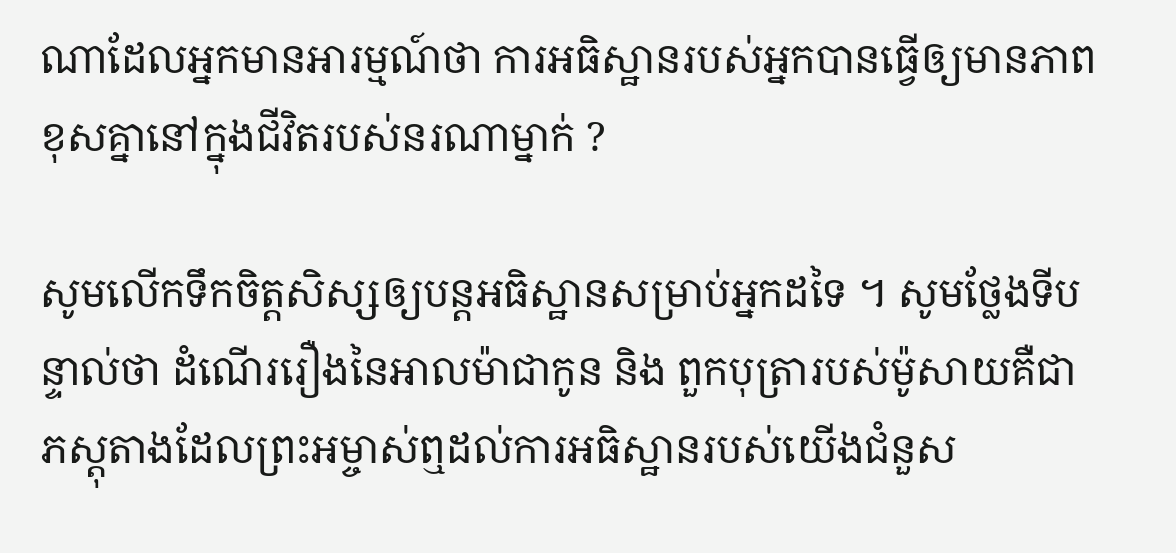ណាដែលអ្នកមានអារម្មណ៍ថា ការអធិស្ឋានរបស់អ្នកបានធ្វើឲ្យមានភាពខុសគ្នានៅក្នុងជីវិតរបស់នរណាម្នាក់ ?

សូមលើកទឹកចិត្តសិស្សឲ្យបន្ដអធិស្ឋានសម្រាប់អ្នកដទៃ ។ សូមថ្លែងទីបន្ទាល់ថា ដំណើររឿងនៃអាលម៉ាជាកូន និង ពួកបុត្រារបស់ម៉ូសាយគឺជាភស្ដុតាងដែលព្រះអម្ចាស់ឮដល់ការអធិស្ឋានរបស់យើងជំនួស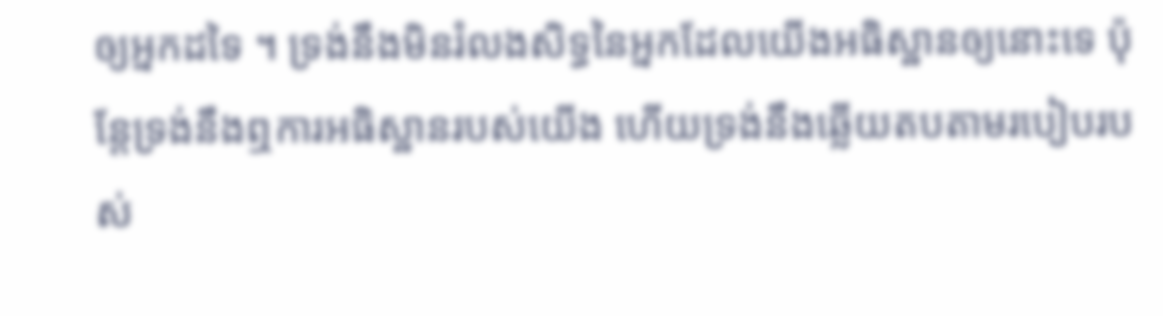ឲ្យអ្នកដទៃ ។ ទ្រង់នឹងមិនរំលងសិទ្ធនៃអ្នកដែលយើងអធិស្ឋានឲ្យនោះទេ ប៉ុន្ដែទ្រង់នឹងឮការអធិស្ឋានរបស់យើង ហើយទ្រង់នឹងឆ្លើយតបតាមរបៀបរបស់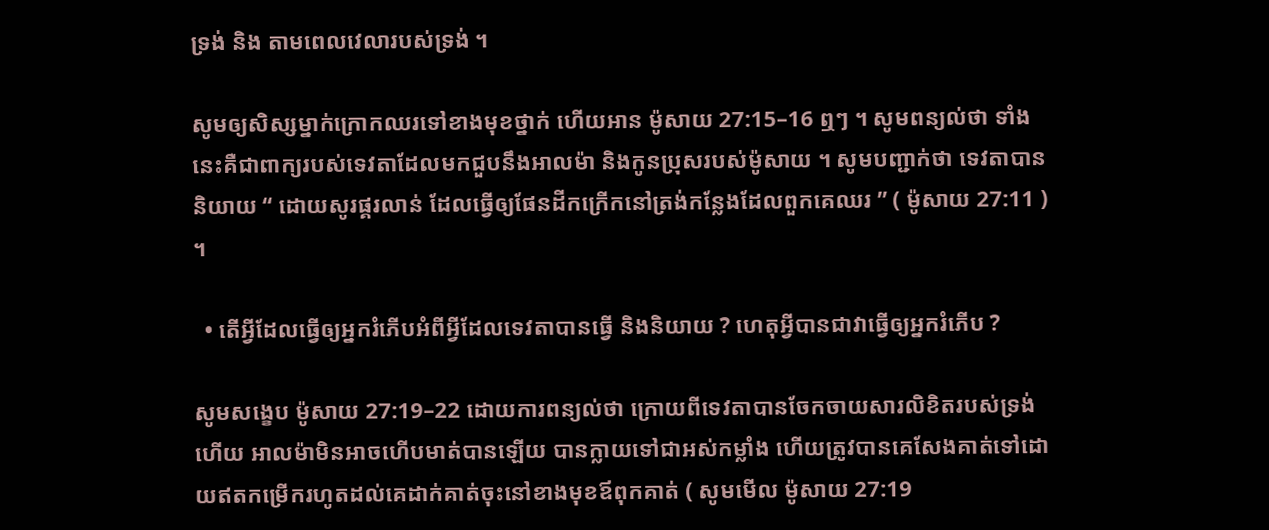ទ្រង់ និង តាមពេលវេលារបស់ទ្រង់ ។

សូមឲ្យសិស្សម្នាក់ក្រោកឈរទៅខាងមុខថ្នាក់ ហើយអាន ម៉ូសាយ 27:15–16 ឮៗ ។ សូមពន្យល់ថា ទាំងនេះគឺជាពាក្យរបស់ទេវតាដែលមកជួបនឹងអាលម៉ា និងកូនប្រុសរបស់ម៉ូសាយ ។ សូមបញ្ជាក់ថា ទេវតាបាននិយាយ “ ដោយសូរផ្គរលាន់ ដែលធ្វើឲ្យផែនដីកក្រើកនៅត្រង់កន្លែងដែលពួកគេឈរ ” ( ម៉ូសាយ 27:11 ) ។

  • តើអ្វីដែលធ្វើឲ្យអ្នករំភើបអំពីអ្វីដែលទេវតាបានធ្វើ និងនិយាយ ? ហេតុអ្វីបានជាវាធ្វើឲ្យអ្នករំភើប ?

សូមសង្ខេប ម៉ូសាយ 27:19–22 ដោយការពន្យល់ថា ក្រោយពីទេវតាបានចែកចាយសារលិខិតរបស់ទ្រង់ហើយ អាលម៉ាមិនអាចហើបមាត់បានឡើយ បានក្លាយទៅជាអស់កម្លាំង ហើយត្រូវបានគេសែងគាត់ទៅដោយឥតកម្រើករហូតដល់គេដាក់គាត់ចុះនៅខាងមុខឪពុកគាត់ ( សូមមើល ម៉ូសាយ 27:19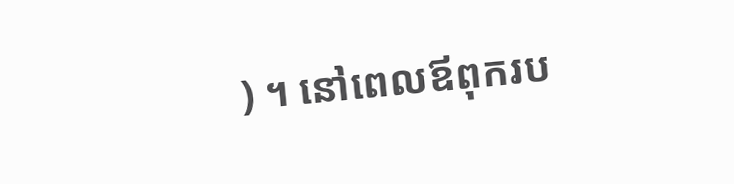) ។ នៅពេលឪពុករប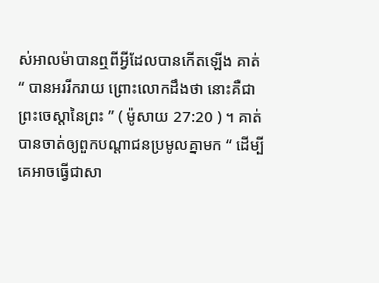ស់អាលម៉ាបានឮពីអ្វីដែលបានកើតឡើង គាត់ “ បានអររីករាយ ព្រោះលោកដឹងថា នោះគឺជាព្រះចេស្ដានៃព្រះ ” ( ម៉ូសាយ 27:20 ) ។ គាត់បានចាត់ឲ្យពួកបណ្ដាជនប្រមូលគ្នាមក “ ដើម្បីគេអាចធ្វើជាសា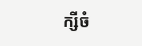ក្សីចំ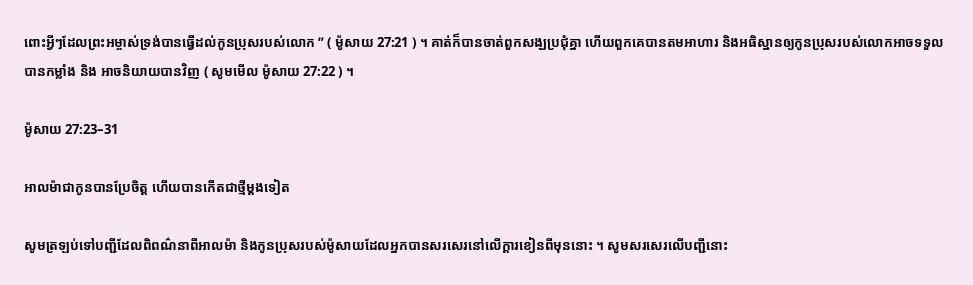ពោះអ្វីៗដែលព្រះអម្ចាស់ទ្រង់បានធ្វើដល់កូនប្រុសរបស់លោក ” ( ម៉ូសាយ 27:21 ) ។ គាត់ក៏បានចាត់ពួកសង្ឃប្រជុំគ្នា ហើយពួកគេបានតមអាហារ និងអធិស្ឋានឲ្យកូនប្រុសរបស់លោកអាចទទួលបានកម្លាំង និង អាចនិយាយបានវិញ ( សូមមើល ម៉ូសាយ 27:22 ) ។

ម៉ូសាយ 27:23–31

អាលម៉ាជាកូនបានប្រែចិត្ត ហើយបានកើតជាថ្មីម្ដងទៀត

សូមត្រឡប់ទៅបញ្ជីដែលពិពណ៌នាពីអាលម៉ា និងកូនប្រុសរបស់ម៉ូសាយដែលអ្នកបានសរសេរនៅលើក្ដារខៀនពីមុននោះ ។ សូមសរសេរលើបញ្ជីនោះ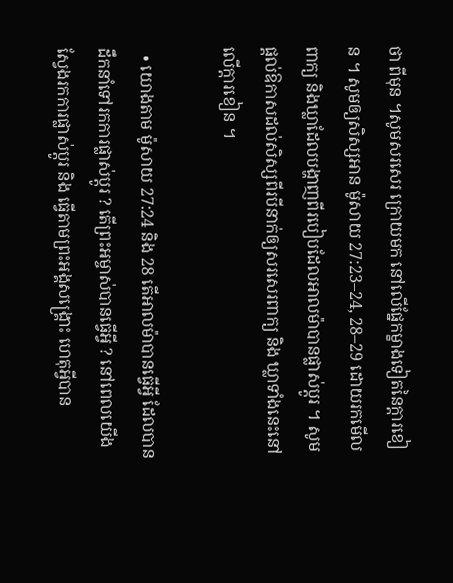ថា ពីមុន ។សូមសរសេរ ក្រោយមក នៅលើផ្នែកម្ខាងទៀតនៃក្ដារខៀន ។ សូមឲ្យសិស្សអាន ម៉ូសាយ 27:23–24, 28–29 ដោយរកមើលពាក្យ និងឃ្លាដែលបង្ហាញពីរបៀបដែលអាលម៉ាបានផ្លាស់ប្ដូរ ។ សូមផ្ដល់ឱកាសដល់សិស្សពីរបីនាក់ឲ្យសរសេរពាក្យ និង ឃ្លាទាំងនេះនៅលើក្ដារខៀន ។

  • យោងតាម ម៉ូសាយ 27:24 និង 28 តើអាលម៉ាបានធ្វើអ្វី ដែលបានដឹកនាំទៅរកការផ្លាស់ប្ដូរ ? តើព្រះអម្ចាស់បានធ្វើអ្វី ? នៅពេលយើងស្វែងរកការផ្លាស់ប្ដូរ និង ធ្វើតាមព្រះអង្គសង្គ្រោះ ហេតុអ្វីបាន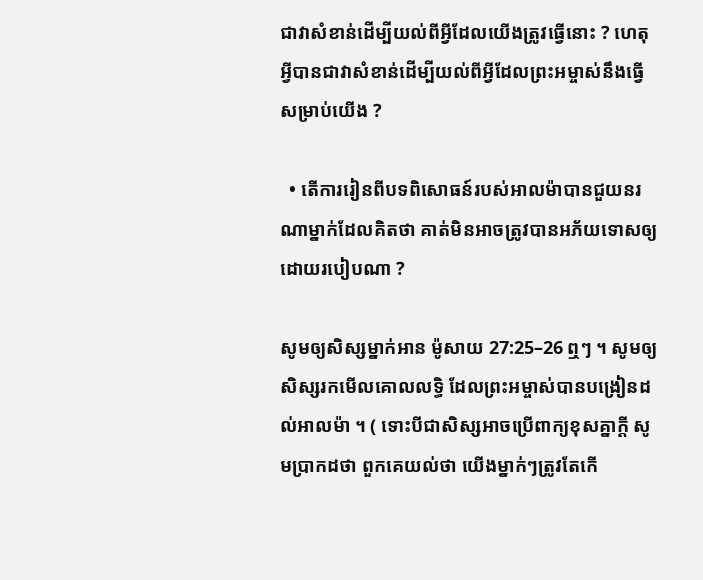ជាវាសំខាន់ដើម្បីយល់ពីអ្វីដែលយើងត្រូវធ្វើនោះ ? ហេតុអ្វីបានជាវាសំខាន់ដើម្បីយល់ពីអ្វីដែលព្រះអម្ចាស់នឹងធ្វើសម្រាប់យើង ?

  • តើការរៀនពីបទពិសោធន៍របស់អាលម៉ាបានជួយនរណាម្នាក់ដែលគិតថា គាត់មិនអាចត្រូវបានអភ័យទោសឲ្យដោយរបៀបណា ?

សូមឲ្យសិស្សម្នាក់អាន ម៉ូសាយ 27:25–26 ឮៗ ។ សូមឲ្យសិស្សរកមើលគោលលទ្ធិ ដែលព្រះអម្ចាស់បានបង្រៀនដល់អាលម៉ា ។ ( ទោះបីជាសិស្សអាចប្រើពាក្យខុសគ្នាក្ដី សូមប្រាកដថា ពួកគេយល់ថា យើងម្នាក់ៗត្រូវតែកើ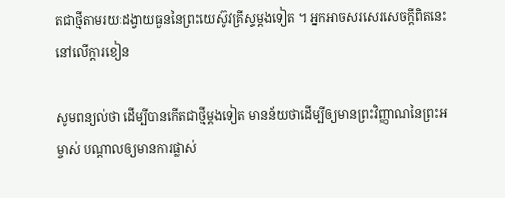តជាថ្មីតាមរយៈដង្វាយធួននៃព្រះយេស៊ូវគ្រីស្ទម្ដងទៀត ។ អ្នកអាចសរសេរសេចក្ដីពិតនេះនៅលើក្ដារខៀន

សូមពន្យល់ថា ដើម្បីបានកើតជាថ្មីម្ដងទៀត មានន័យថាដើម្បីឲ្យមានព្រះវិញ្ញាណនៃព្រះអម្ចាស់ បណ្ដាលឲ្យមានការផ្លាស់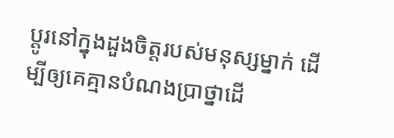ប្ដូរនៅក្នុងដួងចិត្តរបស់មនុស្សម្នាក់ ដើម្បីឲ្យគេគ្មានបំណងប្រាថ្នាដើ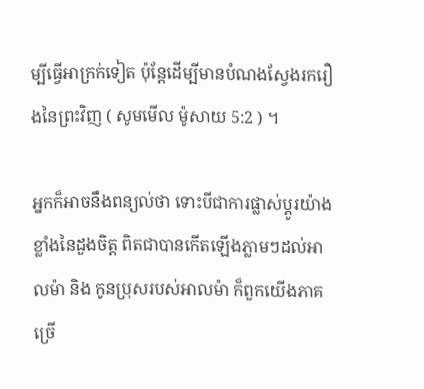ម្បីធ្វើអាក្រក់ទៀត ប៉ុន្ដែដើម្បីមានបំណងស្វែងរករឿងនៃព្រះវិញ ( សូមមើល ម៉ូសាយ 5:2 ) ។

អ្នកក៏អាចនឹងពន្យល់ថា ទោះបីជាការផ្លាស់ប្ដូរយ៉ាងខ្លាំងនៃដួងចិត្ត ពិតជាបានកើតឡើងភ្លាមៗដល់អាលម៉ា និង កូនប្រុសរបស់អាលម៉ា ក៏ពួកយើងភាគច្រើ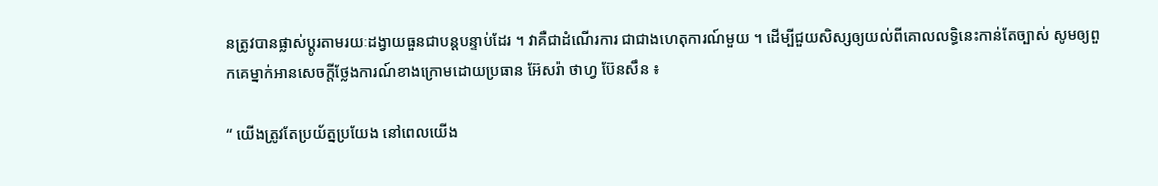នត្រូវបានផ្លាស់ប្ដូរតាមរយៈដង្វាយធួនជាបន្ដបន្ទាប់ដែរ ។ វាគឺជាដំណើរការ ជាជាងហេតុការណ៍មួយ ។ ដើម្បីជួយសិស្សឲ្យយល់ពីគោលលទ្ធិនេះកាន់តែច្បាស់ សូមឲ្យពួកគេម្នាក់អានសេចក្ដីថ្លែងការណ៍ខាងក្រោមដោយប្រធាន អ៊ែសរ៉ា ថាហ្វ ប៊ែនសឹន ៖

“ យើងត្រូវតែប្រយ័ត្នប្រយែង នៅពេលយើង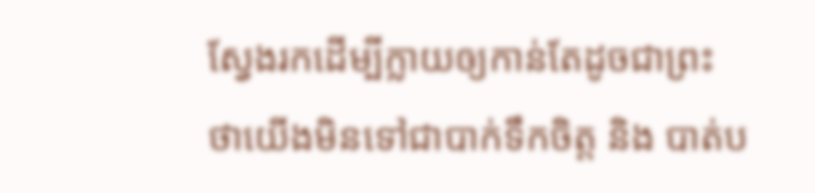ស្វែងរកដើម្បីក្លាយឲ្យកាន់តែដូចជាព្រះ ថាយើងមិនទៅជាបាក់ទឹកចិត្ត និង បាត់ប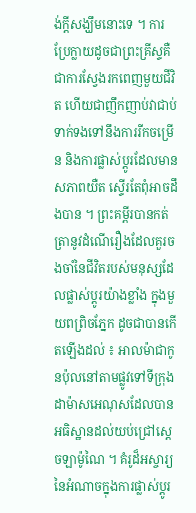ង់ក្ដីសង្ឃឹមនោះទេ ។ ការប្រែក្លាយដូចជាព្រះគ្រីស្ទគឺជាការស្វែងរកពេញមួយជីវិត ហើយជាញឹកញាប់វាជាប់ទាក់ទងទៅនឹងការរីកចម្រើន និងការផ្លាស់ប្តូរដែលមានសភាពយឺត ស្ទើរតែពុំអាចដឹងបាន ។ ព្រះគម្ពីរបានកត់ត្រានូវដំណើរឿងដែលគួរចងចាំនៃជីវិតរបស់មនុស្សដែលផ្លាស់ប្ដូរយ៉ាងខ្លាំង ក្នុងមួយពព្រិចភ្នែក ដូចជាបានកើតឡើងដល់ ៖ អាលម៉ាជាកូនប៉ុលនៅតាមផ្លូវទៅទីក្រុងដាម៉ាសអេណុសដែលបានអធិស្ឋានដល់យប់ជ្រៅស្ដេចឡាម៉ូណៃ ។ គំរូដ៏អស្ចារ្យនៃអំណាចក្នុងការផ្លាស់ប្ដូរ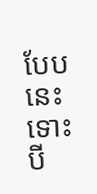បែបនេះ ទោះបី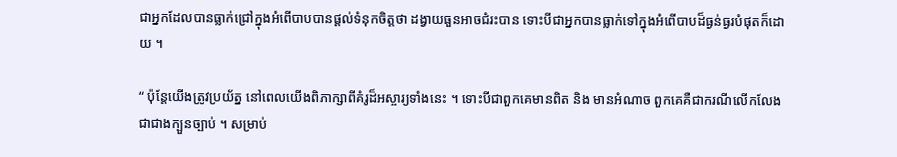ជាអ្នកដែលបានធ្លាក់ជ្រៅក្នុងអំពើបាបបានផ្ដល់ទំនុកចិត្តថា ដង្វាយធួនអាចជំរះបាន ទោះបីជាអ្នកបានធ្លាក់ទៅក្នុងអំពើបាបដ៏ធ្ងន់ធ្ងរបំផុតក៏ដោយ ។

“ ប៉ុន្ដែយើងត្រូវប្រយ័ត្ន នៅពេលយើងពិភាក្សាពីគំរូដ៏អស្ចារ្យទាំងនេះ ។ ទោះបីជាពួកគេមានពិត និង មានអំណាច ពួកគេគឺជាករណីលើកលែងជាជាងក្បួនច្បាប់ ។ សម្រាប់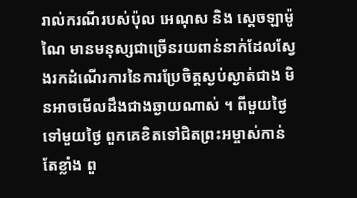រាល់ករណីរបស់ប៉ុល អេណុស និង ស្ដេចឡាម៉ូណៃ មានមនុស្សជាច្រើនរយពាន់នាក់ដែលស្វែងរកដំណើរការនៃការប្រែចិត្តស្ងប់ស្ងាត់ជាង មិនអាចមើលដឹងជាងឆ្ងាយណាស់ ។ ពីមួយថ្ងៃទៅមួយថ្ងៃ ពួកគេខិតទៅជិតព្រះអម្ចាស់កាន់តែខ្លាំង ពួ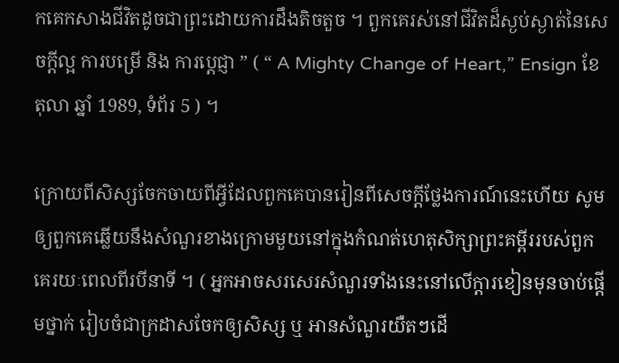កគេកសាងជីវិតដូចជាព្រះដោយការដឹងតិចតួច ។ ពួកគេរស់នៅជីវិតដ៏ស្ងប់ស្ងាត់នៃសេចក្ដីល្អ ការបម្រើ និង ការប្ដេជ្ញា ” ( “ A Mighty Change of Heart,” Ensign ខែ តុលា ឆ្នាំ 1989, ទំព័រ 5 ) ។

ក្រោយពីសិស្សចែកចាយពីអ្វីដែលពួកគេបានរៀនពីសេចក្ដីថ្លែងការណ៍នេះហើយ សូមឲ្យពួកគេឆ្លើយនឹងសំណួរខាងក្រោមមួយនៅក្នុងកំណត់ហេតុសិក្សាព្រះគម្ពីររបស់ពួកគេរយៈពេលពីរបីនាទី ។ ( អ្នកអាចសរសេរសំណួរទាំងនេះនៅលើក្ដារខៀនមុនចាប់ផ្ដើមថ្នាក់ រៀបចំជាក្រដាសចែកឲ្យសិស្ស ឬ អានសំណួរយឺតៗដើ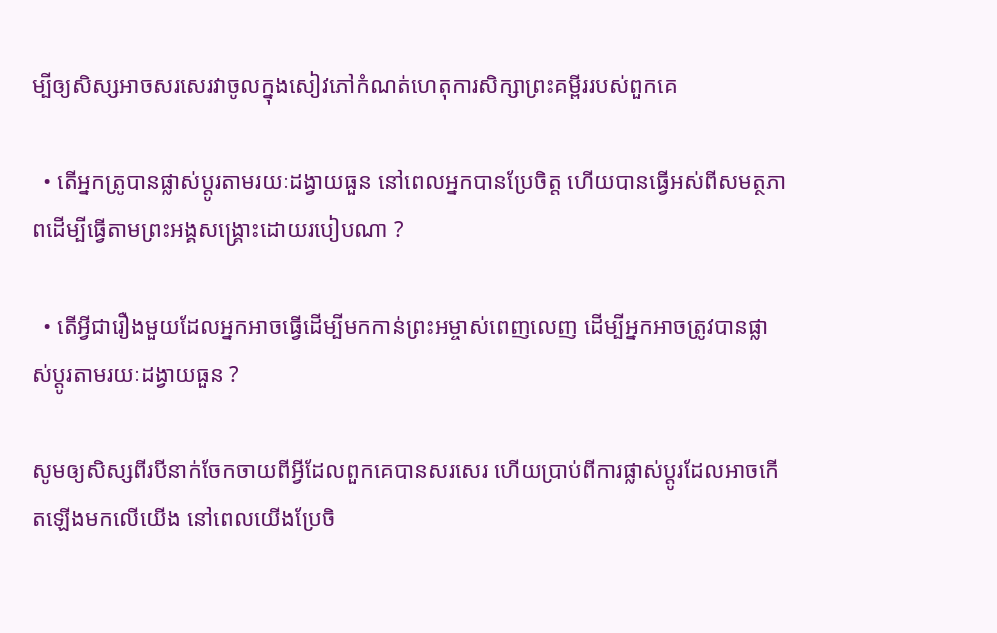ម្បីឲ្យសិស្សអាចសរសេរវាចូលក្នុងសៀវភៅកំណត់ហេតុការសិក្សាព្រះគម្ពីររបស់ពួកគេ

  • តើអ្នកត្រូបានផ្លាស់ប្ដូរតាមរយៈដង្វាយធួន នៅពេលអ្នកបានប្រែចិត្ត ហើយបានធ្វើអស់ពីសមត្ថភាពដើម្បីធ្វើតាមព្រះអង្គសង្គ្រោះដោយរបៀបណា ?

  • តើអ្វីជារឿងមួយដែលអ្នកអាចធ្វើដើម្បីមកកាន់ព្រះអម្ចាស់ពេញលេញ ដើម្បីអ្នកអាចត្រូវបានផ្លាស់ប្ដូរតាមរយៈដង្វាយធួន ?

សូមឲ្យសិស្សពីរបីនាក់ចែកចាយពីអ្វីដែលពួកគេបានសរសេរ ហើយប្រាប់ពីការផ្លាស់ប្ដូរដែលអាចកើតឡើងមកលើយើង នៅពេលយើងប្រែចិ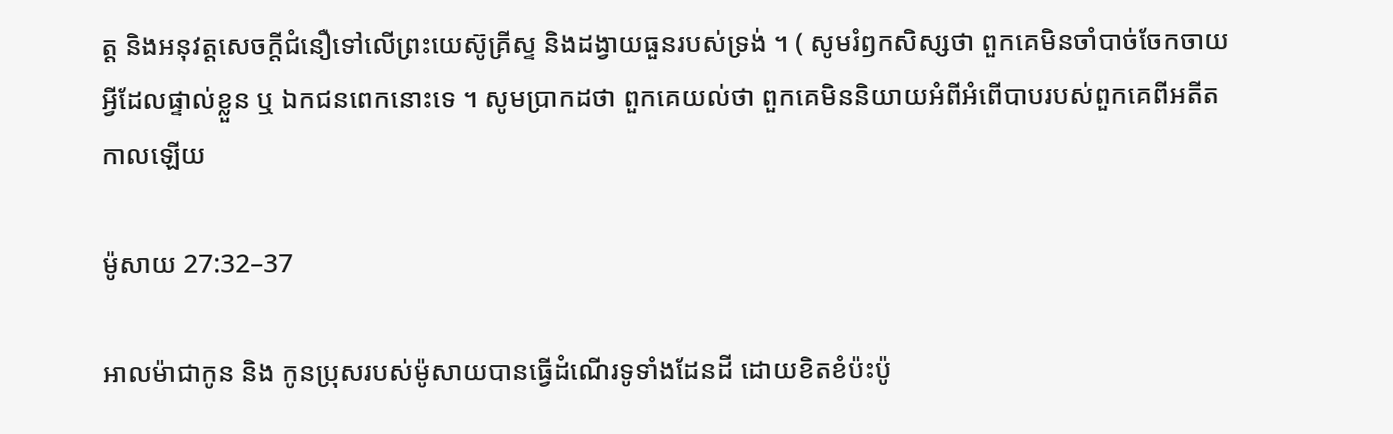ត្ត និងអនុវត្តសេចក្ដីជំនឿទៅលើព្រះយេស៊ូគ្រីស្ទ និងដង្វាយធួនរបស់ទ្រង់ ។ ( សូមរំឭកសិស្សថា ពួកគេមិនចាំបាច់ចែកចាយអ្វីដែលផ្ទាល់ខ្លួន ឬ ឯកជនពេកនោះទេ ។ សូមប្រាកដថា ពួកគេយល់ថា ពួកគេមិននិយាយអំពីអំពើបាបរបស់ពួកគេពីអតីតកាលឡើយ

ម៉ូសាយ 27:32–37

អាលម៉ាជាកូន និង កូនប្រុសរបស់ម៉ូសាយបានធ្វើដំណើរទូទាំងដែនដី ដោយខិតខំប៉ះប៉ូ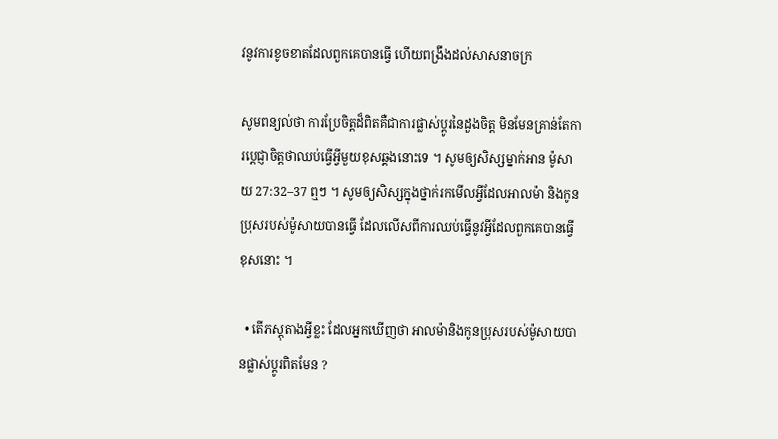វនូវការខូចខាតដែលពួកគេបានធ្វើ ហើយពង្រឹងដល់សាសនាចក្រ

សូមពន្យល់ថា ការប្រែចិត្តដ៏ពិតគឺជាការផ្លាស់ប្ដូរនៃដួងចិត្ត មិនមែនគ្រាន់តែការប្ដេជ្ញាចិត្តថាឈប់ធ្វើអ្វីមួយខុសឆ្គងនោះទេ ។ សូមឲ្យសិស្សម្នាក់អាន ម៉ូសាយ 27:32–37 ឮៗ ។ សូមឲ្យសិស្សក្នុងថ្នាក់រកមើលអ្វីដែលអាលម៉ា និងកូនប្រុសរបស់ម៉ូសាយបានធ្វើ ដែលលើសពីការឈប់ធ្វើនូវអ្វីដែលពួកគេបានធ្វើខុសនោះ ។

  • តើភស្ដុតាងអ្វីខ្លះ ដែលអ្នកឃើញថា អាលម៉ានិងកូនប្រុសរបស់ម៉ូសាយបានផ្លាស់ប្ដូរពិតមែន ?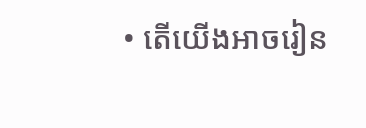• តើយើងអាចរៀន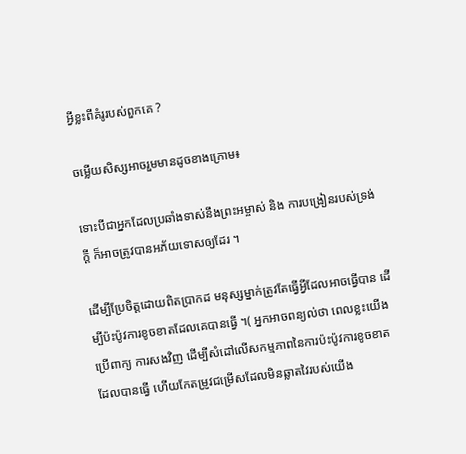អ្វីខ្លះពីគំរូរបស់ពួកគេ ?

ចម្លើយសិស្សអាចរួមមានដូចខាងក្រោម៖

ទោះបីជាអ្នកដែលប្រឆាំងទាស់នឹងព្រះអម្ចាស់ និង ការបង្រៀនរបស់ទ្រង់ក្ដី ក៏អាចត្រូវបានអភ័យទោសឲ្យដែរ ។

ដើម្បីប្រែចិត្តដោយពិតប្រាកដ មនុស្សម្នាក់ត្រូវតែធ្វើអ្វីដែលអាចធ្វើបាន ដើម្បីប៉ះប៉ូវការខូចខាតដែលគេបានធ្វើ ។( អ្នកអាចពន្យល់ថា ពេលខ្លះយើងប្រើពាក្យ ការសងវិញ ដើម្បីសំដៅលើសកម្មភាពនៃការប៉ះប៉ូវការខូចខាតដែលបានធ្វើ ហើយកែតម្រូវជម្រើសដែលមិនឆ្លាតវៃរបស់យើង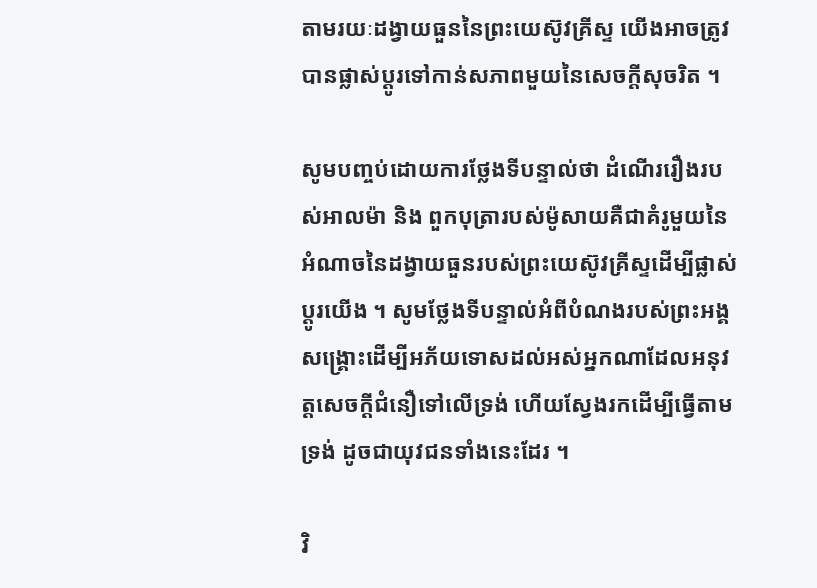តាមរយៈដង្វាយធួននៃព្រះយេស៊ូវគ្រីស្ទ យើងអាចត្រូវបានផ្លាស់ប្ដូរទៅកាន់សភាពមួយនៃសេចក្ដីសុចរិត ។

សូមបញ្ចប់ដោយការថ្លែងទីបន្ទាល់ថា ដំណើររឿងរបស់អាលម៉ា និង ពួកបុត្រារបស់ម៉ូសាយគឺជាគំរូមួយនៃអំណាចនៃដង្វាយធួនរបស់ព្រះយេស៊ូវគ្រីស្ទដើម្បីផ្លាស់ប្ដូរយើង ។ សូមថ្លែងទីបន្ទាល់អំពីបំណងរបស់ព្រះអង្គសង្គ្រោះដើម្បីអភ័យទោសដល់អស់អ្នកណាដែលអនុវត្តសេចក្ដីជំនឿទៅលើទ្រង់ ហើយស្វែងរកដើម្បីធ្វើតាមទ្រង់ ដូចជាយុវជនទាំងនេះដែរ ។

វិ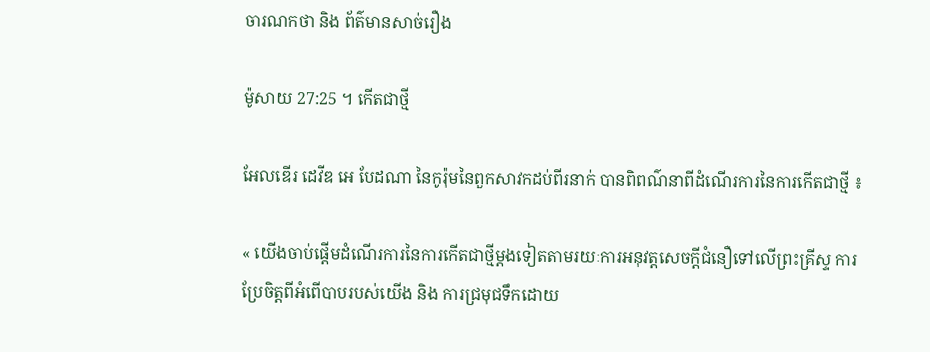ចារណកថា និង ព័ត៌មានសាច់រឿង

ម៉ូសាយ 27:25 ។ កើតជាថ្មី

អែលឌើរ ដេវីឌ អេ បែដណា នៃកូរ៉ុមនៃពួកសាវកដប់ពីរនាក់ បានពិពណ៌នាពីដំណើរការនៃការកើតជាថ្មី ៖

« យើងចាប់ផ្ដើមដំណើរការនៃការកើតជាថ្មីម្ដងទៀតតាមរយៈការអនុវត្តសេចក្ដីជំនឿទៅលើព្រះគ្រីស្ទ ការប្រែចិត្តពីអំពើបាបរបស់យើង និង ការជ្រមុជទឹកដោយ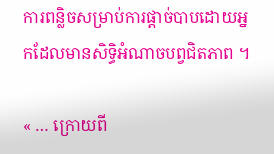ការពន្លិចសម្រាប់ការផ្ដាច់បាបដោយអ្នកដែលមានសិទ្ធិអំណាចបព្វជិតភាព ។

« … ក្រោយពី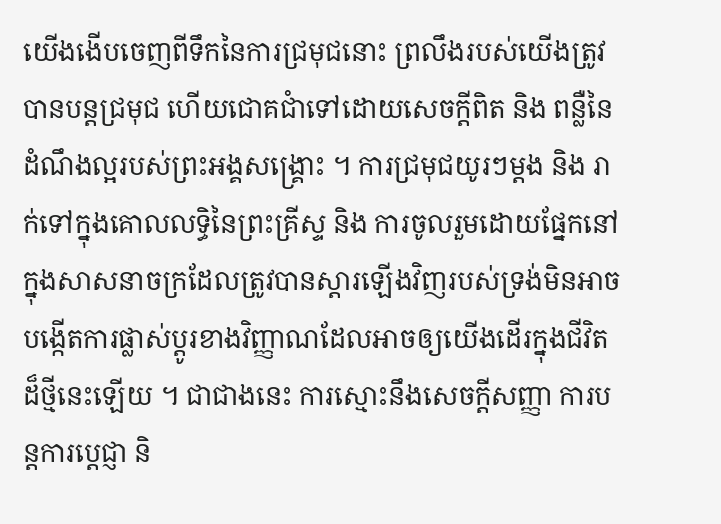យើងងើបចេញពីទឹកនៃការជ្រមុជនោះ ព្រលឹងរបស់យើងត្រូវបានបន្ដជ្រមុជ ហើយជោគជាំទៅដោយសេចក្ដីពិត និង ពន្លឺនៃដំណឹងល្អរបស់ព្រះអង្គសង្គ្រោះ ។ ការជ្រមុជយូរៗម្ដង និង រាក់ទៅក្នុងគោលលទ្ធិនៃព្រះគ្រីស្ទ និង ការចូលរួមដោយផ្នែកនៅក្នុងសាសនាចក្រដែលត្រូវបានស្ដារឡើងវិញរបស់ទ្រង់មិនអាចបង្កើតការផ្លាស់ប្ដូរខាងវិញ្ញាណដែលអាចឲ្យយើងដើរក្នុងជីវិតដ៏ថ្មីនេះឡើយ ។ ជាជាងនេះ ការស្មោះនឹងសេចក្ដីសញ្ញា ការបន្ដការប្ដេជ្ញា និ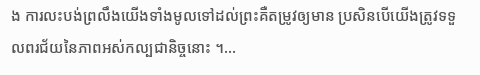ង ការលះបង់ព្រលឹងយើងទាំងមូលទៅដល់ព្រះគឺតម្រូវឲ្យមាន ប្រសិនបើយើងត្រូវទទួលពរជ័យនៃភាពអស់កល្បជានិច្ចនោះ ។…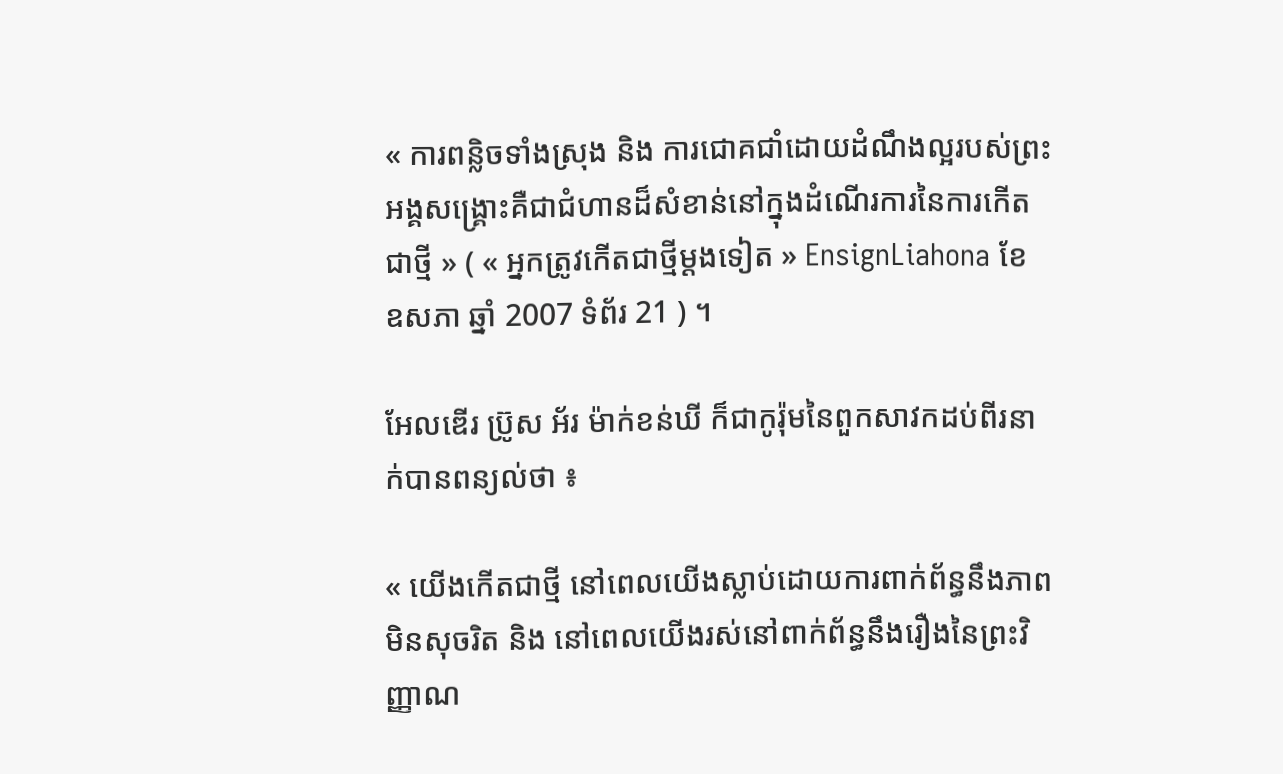« ការពន្លិចទាំងស្រុង និង ការជោគជាំដោយដំណឹងល្អរបស់ព្រះអង្គសង្គ្រោះគឺជាជំហានដ៏សំខាន់នៅក្នុងដំណើរការនៃការកើតជាថ្មី » ( « អ្នកត្រូវកើតជាថ្មីម្ដងទៀត » EnsignLiahona ខែ ឧសភា ឆ្នាំ 2007 ទំព័រ 21 ) ។

អែលឌើរ ប្រ៊ូស អ័រ ម៉ាក់ខន់ឃី ក៏ជាកូរ៉ុមនៃពួកសាវកដប់ពីរនាក់បានពន្យល់ថា ៖

« យើងកើតជាថ្មី នៅពេលយើងស្លាប់ដោយការពាក់ព័ន្ធនឹងភាពមិនសុចរិត និង នៅពេលយើងរស់នៅពាក់ព័ន្ធនឹងរឿងនៃព្រះវិញ្ញាណ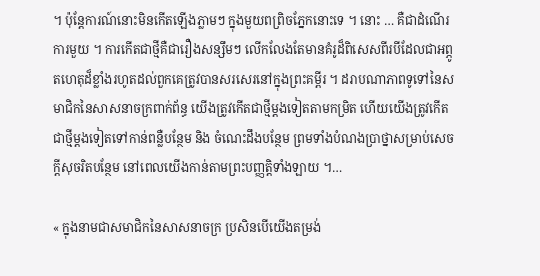។ ប៉ុន្ដែការណ៍នោះមិនកើតឡើងភ្លាមៗ ក្នុងមួយពព្រិចភ្នែកនោះទេ ។ នោះ … គឺជាដំណើរការមួយ ។ ការកើតជាថ្មីគឺជារឿងសន្សឹមៗ លើកលែងតែមានគំរូដ៏ពិសេសពីរបីដែលជាអព្ភូតហេតុដ៏ខ្លាំងរហូតដល់ពួកគេត្រូវបានសរសេរនៅក្នុងព្រះគម្ពីរ ។ ដរាបណាភាពទូទៅនៃសមាជិកនៃសាសនាចក្រពាក់ព័ន្ធ យើងត្រូវកើតជាថ្មីម្ដងទៀតតាមកម្រិត ហើយយើងត្រូវកើតជាថ្មីម្ដងទៀតទៅកាន់ពន្លឺបន្ថែម និង ចំណេះដឹងបន្ថែម ព្រមទាំងបំណងប្រាថ្នាសម្រាប់សេចក្ដីសុចរិតបន្ថែម នៅពេលយើងកាន់តាមព្រះបញ្ញត្តិទាំងឡាយ ។…

« ក្នុងនាមជាសមាជិកនៃសាសនាចក្រ ប្រសិនបើយើងតម្រង់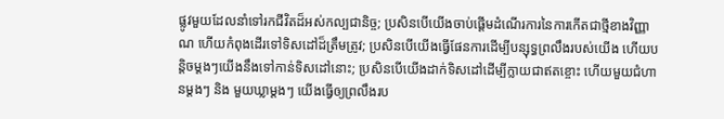ផ្លូវមួយដែលនាំទៅរកជីវិតដ៏អស់កល្បជានិច្ច; ប្រសិនបើយើងចាប់ផ្ដើមដំណើរការនៃការកើតជាថ្មីខាងវិញ្ញាណ ហើយកំពុងដើរទៅទិសដៅដ៏ត្រឹមត្រូវ; ប្រសិនបើយើងធ្វើផែនការដើម្បីបន្សុទ្ធព្រលឹងរបស់យើង ហើយបន្ដិចម្ដងៗយើងនឹងទៅកាន់ទិសដៅនោះ; ប្រសិនបើយើងដាក់ទិសដៅដើម្បីក្លាយជាឥតខ្ចោះ ហើយមួយជំហានម្ដងៗ និង មួយឃ្លាម្ដងៗ យើងធ្វើឲ្យព្រលឹងរប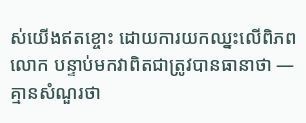ស់យើងឥតខ្ចោះ ដោយការយកឈ្នះលើពិភពលោក បន្ទាប់មកវាពិតជាត្រូវបានធានាថា —គ្មានសំណួរថា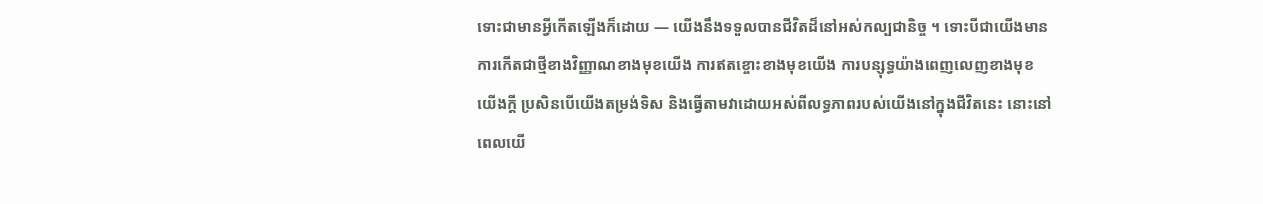ទោះជាមានអ្វីកើតឡើងក៏ដោយ — យើងនឹងទទួលបានជីវិតដ៏នៅអស់កល្បជានិច្ច ។ ទោះបីជាយើងមានការកើតជាថ្មីខាងវិញ្ញាណខាងមុខយើង ការឥតខ្ចោះខាងមុខយើង ការបន្សុទ្ធយ៉ាងពេញលេញខាងមុខយើងក្ដី ប្រសិនបើយើងតម្រង់ទិស និងធ្វើតាមវាដោយអស់ពីលទ្ធភាពរបស់យើងនៅក្នុងជីវិតនេះ នោះនៅពេលយើ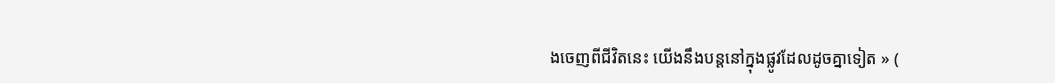ងចេញពីជីវិតនេះ យើងនឹងបន្ដនៅក្នុងផ្លូវដែលដូចគ្នាទៀត » (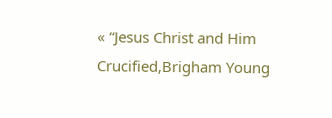« “Jesus Christ and Him Crucified,Brigham Young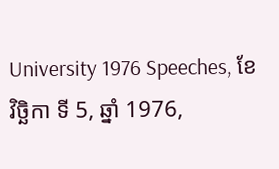University 1976 Speeches, ខែ វិច្ឆិកា ទី 5, ឆ្នាំ 1976,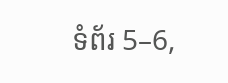ទំព័រ 5–6,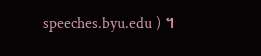speeches.byu.edu ) ។